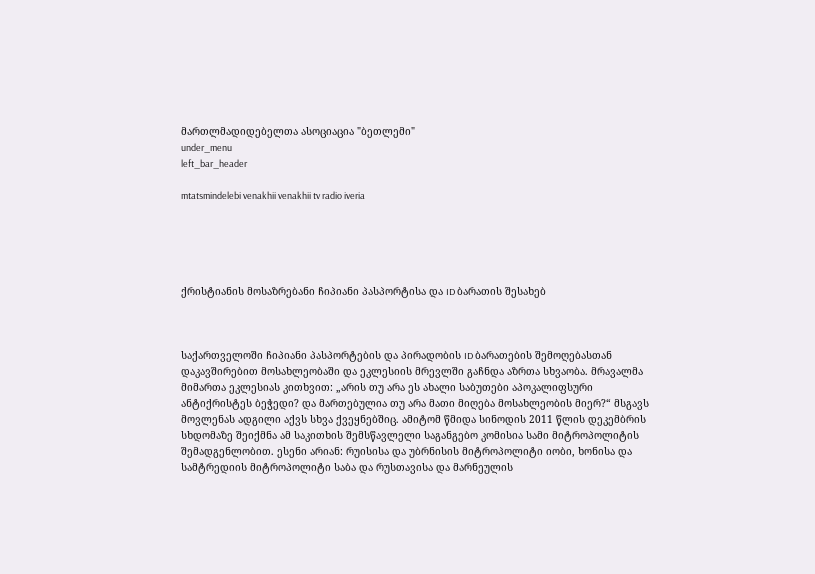მართლმადიდებელთა ასოციაცია "ბეთლემი"
under_menu
left_bar_header

mtatsmindelebi venakhii venakhii tv radio iveria





ქრისტიანის მოსაზრებანი ჩიპიანი პასპორტისა და ID ბარათის შესახებ



საქართველოში ჩიპიანი პასპორტების და პირადობის ID ბარათების შემოღებასთან დაკავშირებით მოსახლეობაში და ეკლესიის მრევლში გაჩნდა აზრთა სხვაობა. მრავალმა მიმართა ეკლესიას კითხვით: „არის თუ არა ეს ახალი საბუთები აპოკალიფსური ანტიქრისტეს ბეჭედი? და მართებულია თუ არა მათი მიღება მოსახლეობის მიერ?“ მსგავს მოვლენას ადგილი აქვს სხვა ქვეყნებშიც. ამიტომ წმიდა სინოდის 2011 წლის დეკემბრის სხდომაზე შეიქმნა ამ საკითხის შემსწავლელი საგანგებო კომისია სამი მიტროპოლიტის შემადგენლობით. ესენი არიან: რუისისა და უბრნისის მიტროპოლიტი იობი, ხონისა და სამტრედიის მიტროპოლიტი საბა და რუსთავისა და მარნეულის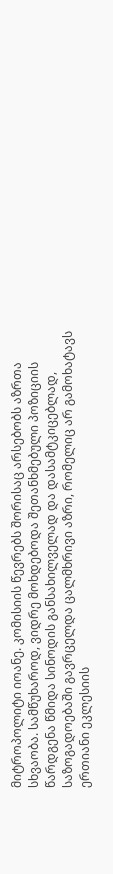მიტროპოლიტი იოანე. კომისიის წევრებს შორისაც არსებობს აზრთა სხვაობა. სამწუხაროდ, ვიდრე მოხდებოდა შეთანხმებული პოზიციის წარდგენა წმიდა სინოდის განსახილველად და დასამტკიცებლად, საზოგადოებაში გავრცელდა ცალმხრივი აზრი, რომელიც არ გამოხატავს ერთიანი ეკლესიის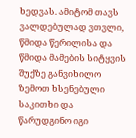ხედვას. ამიტომ თავს ვალდებულად ვთვლი, წმიდა წერილისა და წმიდა მამების სიტყვის შუქზე განვიხილო ზემოთ ხსენებული საკითხი და წარუდგინო იგი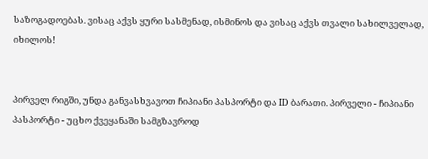საზოგადოებას. ვისაც აქვს ყური სასმენად, ისმინოს და ვისაც აქვს თვალი სახილველად, იხილოს!


პირველ რიგში, უნდა განვასხვავოთ ჩიპიანი პასპორტი და ID ბარათი. პირველი - ჩიპიანი პასპორტი - უცხო ქვეყანაში სამგზავროდ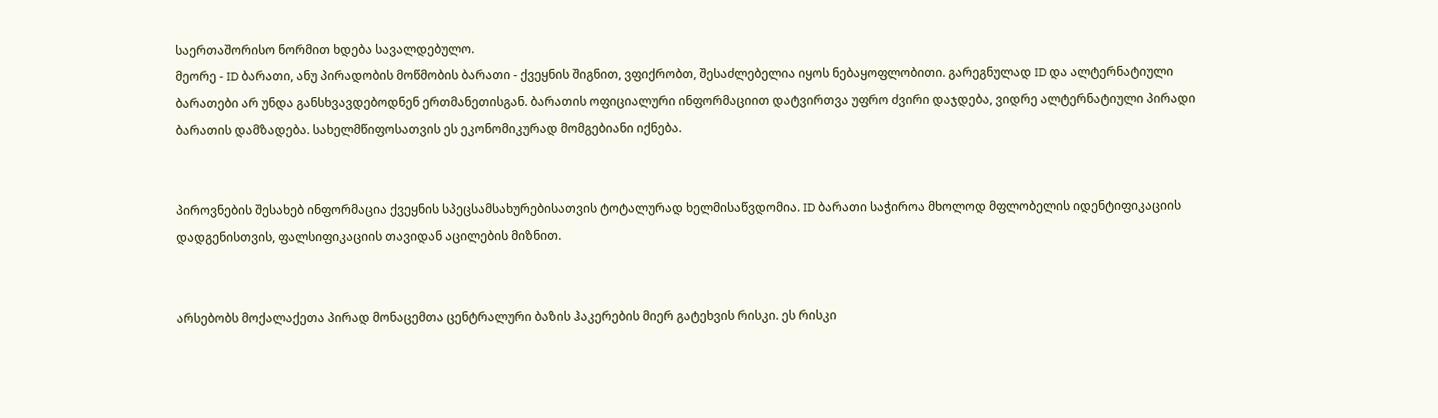საერთაშორისო ნორმით ხდება სავალდებულო.
მეორე - ID ბარათი, ანუ პირადობის მოწმობის ბარათი - ქვეყნის შიგნით, ვფიქრობთ, შესაძლებელია იყოს ნებაყოფლობითი. გარეგნულად ID და ალტერნატიული ბარათები არ უნდა განსხვავდებოდნენ ერთმანეთისგან. ბარათის ოფიციალური ინფორმაციით დატვირთვა უფრო ძვირი დაჯდება, ვიდრე ალტერნატიული პირადი ბარათის დამზადება. სახელმწიფოსათვის ეს ეკონომიკურად მომგებიანი იქნება.


პიროვნების შესახებ ინფორმაცია ქვეყნის სპეცსამსახურებისათვის ტოტალურად ხელმისაწვდომია. ID ბარათი საჭიროა მხოლოდ მფლობელის იდენტიფიკაციის დადგენისთვის, ფალსიფიკაციის თავიდან აცილების მიზნით.


არსებობს მოქალაქეთა პირად მონაცემთა ცენტრალური ბაზის ჰაკერების მიერ გატეხვის რისკი. ეს რისკი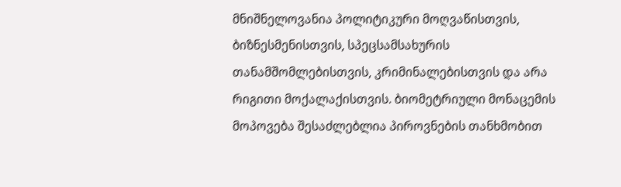მნიშნელოვანია პოლიტიკური მოღვაწისთვის, ბიზნესმენისთვის, სპეცსამსახურის თანამშომლებისთვის, კრიმინალებისთვის და არა რიგითი მოქალაქისთვის. ბიომეტრიული მონაცემის მოპოვება შესაძლებლია პიროვნების თანხმობით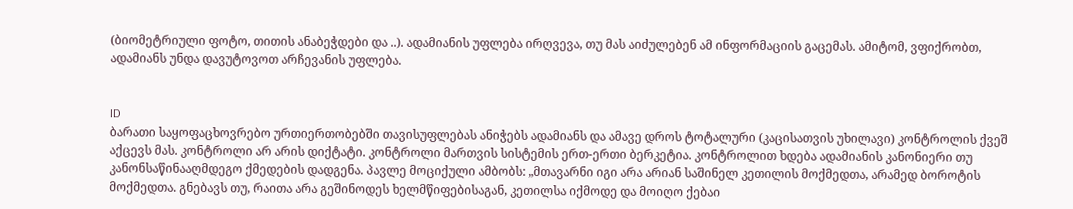(ბიომეტრიული ფოტო, თითის ანაბეჭდები და ..). ადამიანის უფლება ირღვევა, თუ მას აიძულებენ ამ ინფორმაციის გაცემას. ამიტომ, ვფიქრობთ, ადამიანს უნდა დავუტოვოთ არჩევანის უფლება.


ID
ბარათი საყოფაცხოვრებო ურთიერთობებში თავისუფლებას ანიჭებს ადამიანს და ამავე დროს ტოტალური (კაცისათვის უხილავი) კონტროლის ქვეშ აქცევს მას. კონტროლი არ არის დიქტატი. კონტროლი მართვის სისტემის ერთ-ერთი ბერკეტია. კონტროლით ხდება ადამიანის კანონიერი თუ კანონსაწინააღმდეგო ქმედების დადგენა. პავლე მოციქული ამბობს: „მთავარნი იგი არა არიან საშინელ კეთილის მოქმედთა, არამედ ბოროტის მოქმედთა. გნებავს თუ, რაითა არა გეშინოდეს ხელმწიფებისაგან, კეთილსა იქმოდე და მოიღო ქებაი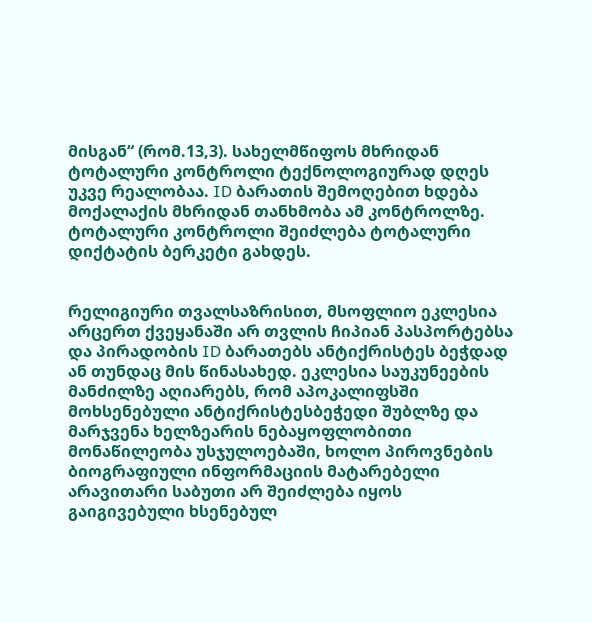მისგან“ (რომ.13,3). სახელმწიფოს მხრიდან ტოტალური კონტროლი ტექნოლოგიურად დღეს უკვე რეალობაა. ID ბარათის შემოღებით ხდება მოქალაქის მხრიდან თანხმობა ამ კონტროლზე. ტოტალური კონტროლი შეიძლება ტოტალური დიქტატის ბერკეტი გახდეს.


რელიგიური თვალსაზრისით, მსოფლიო ეკლესია არცერთ ქვეყანაში არ თვლის ჩიპიან პასპორტებსა და პირადობის ID ბარათებს ანტიქრისტეს ბეჭდად ან თუნდაც მის წინასახედ. ეკლესია საუკუნეების მანძილზე აღიარებს, რომ აპოკალიფსში მოხსენებული ანტიქრისტესბეჭედი შუბლზე და მარჯვენა ხელზეარის ნებაყოფლობითი მონაწილეობა უსჯულოებაში, ხოლო პიროვნების ბიოგრაფიული ინფორმაციის მატარებელი არავითარი საბუთი არ შეიძლება იყოს გაიგივებული ხსენებულ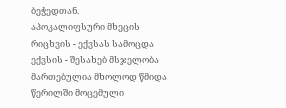ბეჭედთან.
აპოკალიფსური მხეცის რიცხვის - ექვსას სამოცდა ექვსის - შესახებ მსჯელობა მართებულია მხოლოდ წმიდა წერილში მოცემული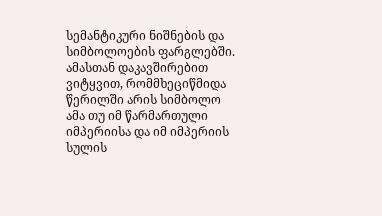სემანტიკური ნიშნების და სიმბოლოების ფარგლებში. ამასთან დაკავშირებით ვიტყვით, რომმხეციწმიდა წერილში არის სიმბოლო ამა თუ იმ წარმართული იმპერიისა და იმ იმპერიის სულის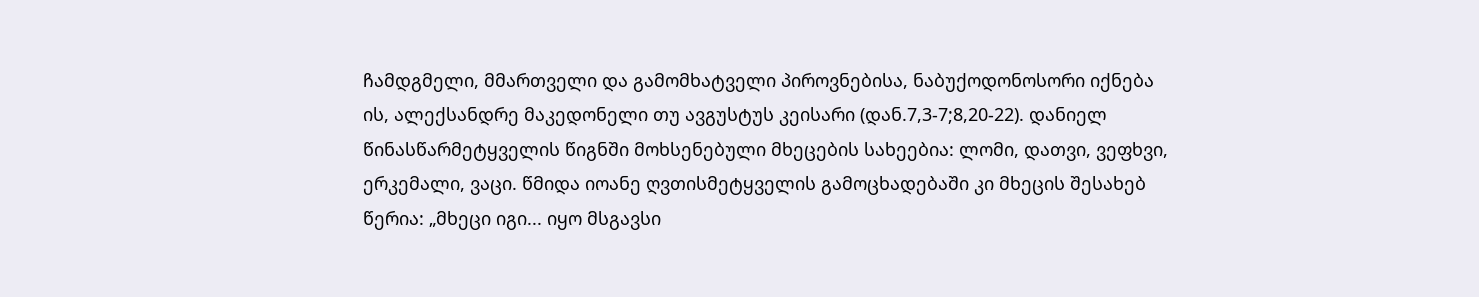ჩამდგმელი, მმართველი და გამომხატველი პიროვნებისა, ნაბუქოდონოსორი იქნება ის, ალექსანდრე მაკედონელი თუ ავგუსტუს კეისარი (დან.7,3-7;8,20-22). დანიელ წინასწარმეტყველის წიგნში მოხსენებული მხეცების სახეებია: ლომი, დათვი, ვეფხვი, ერკემალი, ვაცი. წმიდა იოანე ღვთისმეტყველის გამოცხადებაში კი მხეცის შესახებ წერია: „მხეცი იგი... იყო მსგავსი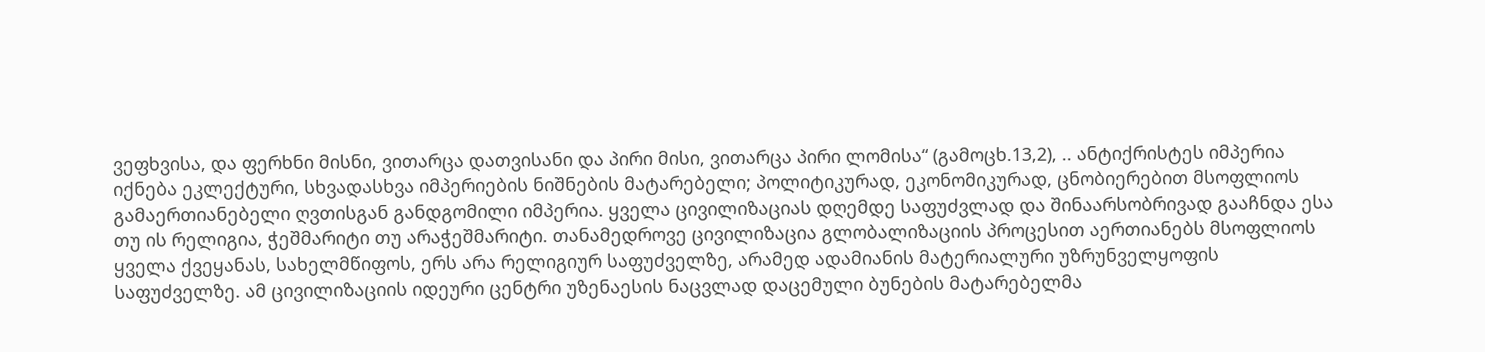ვეფხვისა, და ფერხნი მისნი, ვითარცა დათვისანი და პირი მისი, ვითარცა პირი ლომისა“ (გამოცხ.13,2), .. ანტიქრისტეს იმპერია იქნება ეკლექტური, სხვადასხვა იმპერიების ნიშნების მატარებელი; პოლიტიკურად, ეკონომიკურად, ცნობიერებით მსოფლიოს გამაერთიანებელი ღვთისგან განდგომილი იმპერია. ყველა ცივილიზაციას დღემდე საფუძვლად და შინაარსობრივად გააჩნდა ესა თუ ის რელიგია, ჭეშმარიტი თუ არაჭეშმარიტი. თანამედროვე ცივილიზაცია გლობალიზაციის პროცესით აერთიანებს მსოფლიოს ყველა ქვეყანას, სახელმწიფოს, ერს არა რელიგიურ საფუძველზე, არამედ ადამიანის მატერიალური უზრუნველყოფის საფუძველზე. ამ ცივილიზაციის იდეური ცენტრი უზენაესის ნაცვლად დაცემული ბუნების მატარებელმა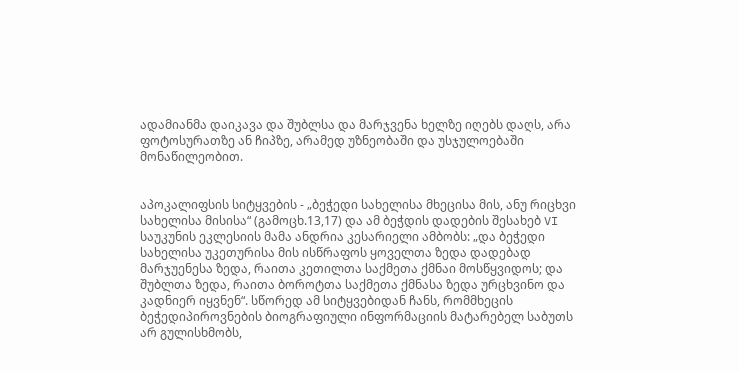ადამიანმა დაიკავა და შუბლსა და მარჯვენა ხელზე იღებს დაღს, არა ფოტოსურათზე ან ჩიპზე, არამედ უზნეობაში და უსჯულოებაში მონაწილეობით.


აპოკალიფსის სიტყვების - „ბეჭედი სახელისა მხეცისა მის, ანუ რიცხვი სახელისა მისისა“ (გამოცხ.13,17) და ამ ბეჭდის დადების შესახებ VI საუკუნის ეკლესიის მამა ანდრია კესარიელი ამბობს: „და ბეჭედი სახელისა უკეთურისა მის ისწრაფოს ყოველთა ზედა დადებად მარჯუენესა ზედა, რაითა კეთილთა საქმეთა ქმნაი მოსწყვიდოს; და შუბლთა ზედა, რაითა ბოროტთა საქმეთა ქმნასა ზედა ურცხვინო და კადნიერ იყვნენ“. სწორედ ამ სიტყვებიდან ჩანს, რომმხეცის ბეჭედიპიროვნების ბიოგრაფიული ინფორმაციის მატარებელ საბუთს არ გულისხმობს,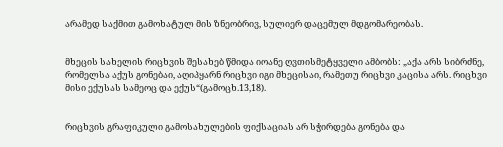არამედ საქმით გამოხატულ მის ზნეობრივ, სულიერ დაცემულ მდგომარეობას.


მხეცის სახელის რიცხვის შესახებ წმიდა იოანე ღვთისმეტყველი ამბობს: „აქა არს სიბრძნე, რომელსა აქუს გონებაი, აღიპყარნ რიცხვი იგი მხეცისაი, რამეთუ რიცხვი კაცისა არს. რიცხვი მისი ექუსას სამეოც და ექუს“(გამოცხ.13,18).


რიცხვის გრაფიკული გამოსახულების ფიქსაციას არ სჭირდება გონება და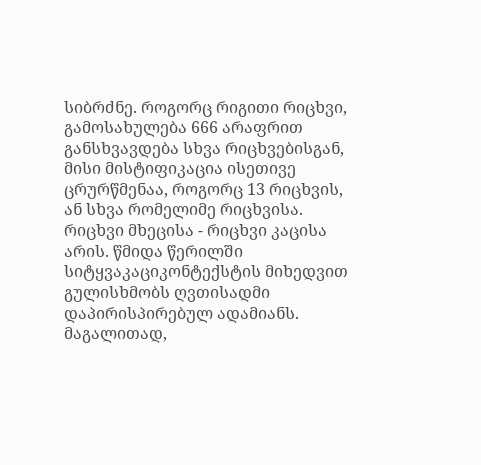სიბრძნე. როგორც რიგითი რიცხვი, გამოსახულება 666 არაფრით განსხვავდება სხვა რიცხვებისგან, მისი მისტიფიკაცია ისეთივე ცრურწმენაა, როგორც 13 რიცხვის, ან სხვა რომელიმე რიცხვისა. რიცხვი მხეცისა - რიცხვი კაცისა არის. წმიდა წერილში სიტყვაკაციკონტექსტის მიხედვით გულისხმობს ღვთისადმი დაპირისპირებულ ადამიანს. მაგალითად,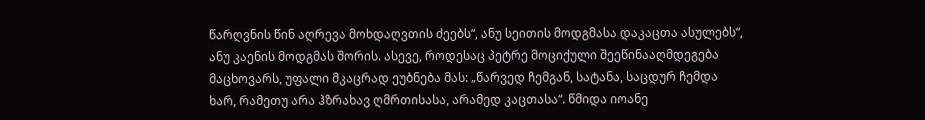წარღვნის წინ აღრევა მოხდაღვთის ძეებს“, ანუ სეითის მოდგმასა დაკაცთა ასულებს“, ანუ კაენის მოდგმას შორის. ასევე, როდესაც პეტრე მოციქული შეეწინააღმდეგება მაცხოვარს, უფალი მკაცრად ეუბნება მას: „წარვედ ჩემგან, სატანა, საცდურ ჩემდა ხარ, რამეთუ არა ჰზრახავ ღმრთისასა, არამედ კაცთასა“. წმიდა იოანე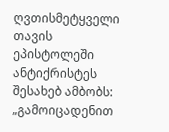ღვთისმეტყველი თავის ეპისტოლეში ანტიქრისტეს შესახებ ამბობს: „გამოიცადენით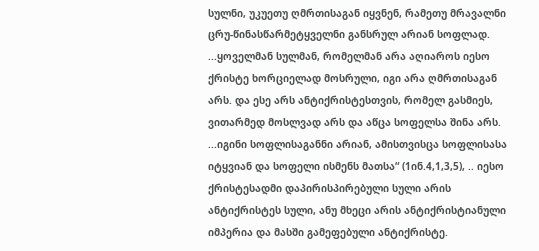სულნი, უკუეთუ ღმრთისაგან იყვნენ, რამეთუ მრავალნი ცრუ-წინასწარმეტყველნი განსრულ არიან სოფლად. ...ყოველმან სულმან, რომელმან არა აღიაროს იესო ქრისტე ხორციელად მოსრული, იგი არა ღმრთისაგან არს. და ესე არს ანტიქრისტესთვის, რომელ გასმიეს, ვითარმედ მოსლვად არს და აწცა სოფელსა შინა არს. ...იგინი სოფლისაგანნი არიან, ამისთვისცა სოფლისასა იტყვიან და სოფელი ისმენს მათსა“ (1ინ.4,1,3,5), .. იესო ქრისტესადმი დაპირისპირებული სული არის ანტიქრისტეს სული, ანუ მხეცი არის ანტიქრისტიანული იმპერია და მასში გამეფებული ანტიქრისტე.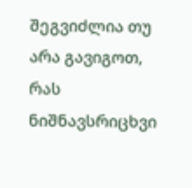შეგვიძლია თუ არა გავიგოთ, რას ნიშნავსრიცხვი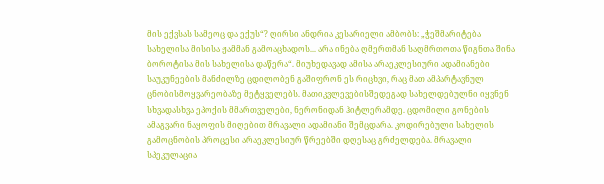მის ექვსას სამეოც და ექუს“? ღირსი ანდრია კესარიელი ამბობს: „ჭეშმარიტება სახელისა მისისა ჟამმან გამოაცხადოს... არა ინება ღმერთმან საღმრთოთა წიგნთა შინა ბოროტისა მის სახელისა დაწერა“. მიუხედავად ამისა არაეკლესიური ადამიანები საუკუნეების მანძილზე ცდილობენ გაშიფრონ ეს რიცხვი, რაც მათ ამპარტავნულ ცნობისმოყვარეობაზე მეტყველებს. მათიკვლევებისშედეგად სახელდებულნი იყვნენ სხვადასხვა ეპოქის მმართველები, ნერონიდან ჰიტლერამდე. ცდომილი გონების ამაგვარი ნაყოფის მიღებით მრავალი ადამიანი შემცდარა. კოდირებული სახელის გამოცნობის პროცესი არაეკლესიურ წრეებში დღესაც გრძელდება. მრავალი სპეკულაცია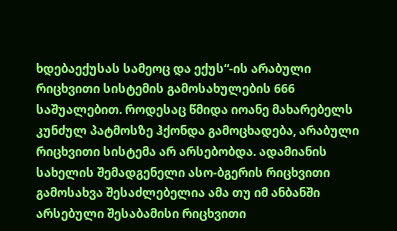ხდებაექუსას სამეოც და ექუს“-ის არაბული რიცხვითი სისტემის გამოსახულების 666 საშუალებით. როდესაც წმიდა იოანე მახარებელს კუნძულ პატმოსზე ჰქონდა გამოცხადება, არაბული რიცხვითი სისტემა არ არსებობდა. ადამიანის სახელის შემადგენელი ასო-ბგერის რიცხვითი გამოსახვა შესაძლებელია ამა თუ იმ ანბანში არსებული შესაბამისი რიცხვითი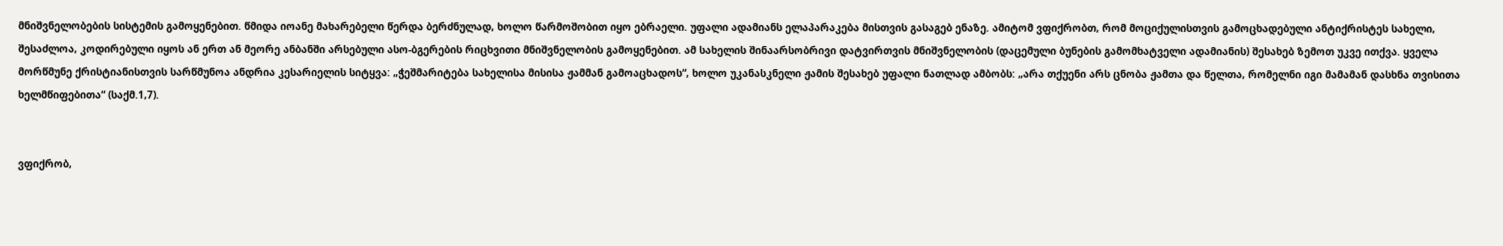მნიშვნელობების სისტემის გამოყენებით. წმიდა იოანე მახარებელი წერდა ბერძნულად, ხოლო წარმოშობით იყო ებრაელი. უფალი ადამიანს ელაპარაკება მისთვის გასაგებ ენაზე. ამიტომ ვფიქრობთ, რომ მოციქულისთვის გამოცხადებული ანტიქრისტეს სახელი, შესაძლოა, კოდირებული იყოს ან ერთ ან მეორე ანბანში არსებული ასო-ბგერების რიცხვითი მნიშვნელობის გამოყენებით. ამ სახელის შინაარსობრივი დატვირთვის მნიშვნელობის (დაცემული ბუნების გამომხატველი ადამიანის) შესახებ ზემოთ უკვე ითქვა. ყველა მორწმუნე ქრისტიანისთვის სარწმუნოა ანდრია კესარიელის სიტყვა: „ჭეშმარიტება სახელისა მისისა ჟამმან გამოაცხადოს“, ხოლო უკანასკნელი ჟამის შესახებ უფალი ნათლად ამბობს: „არა თქუენი არს ცნობა ჟამთა და წელთა, რომელნი იგი მამამან დასხნა თვისითა ხელმწიფებითა“ (საქმ.1,7).


ვფიქრობ,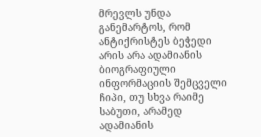მრევლს უნდა განემარტოს, რომ ანტიქრისტეს ბეჭედი არის არა ადამიანის ბიოგრაფიული ინფორმაციის შემცველი ჩიპი, თუ სხვა რაიმე საბუთი, არამედ ადამიანის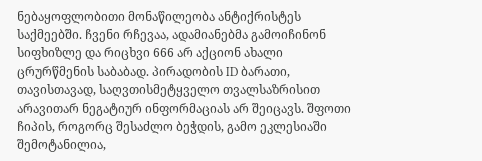ნებაყოფლობითი მონაწილეობა ანტიქრისტეს საქმეებში. ჩვენი რჩევაა, ადამიანებმა გამოიჩინონ სიფხიზლე და რიცხვი 666 არ აქციონ ახალი ცრურწმენის საბაბად. პირადობის ID ბარათი, თავისთავად, საღვთისმეტყველო თვალსაზრისით არავითარ ნეგატიურ ინფორმაციას არ შეიცავს. შფოთი ჩიპის, როგორც შესაძლო ბეჭდის, გამო ეკლესიაში შემოტანილია,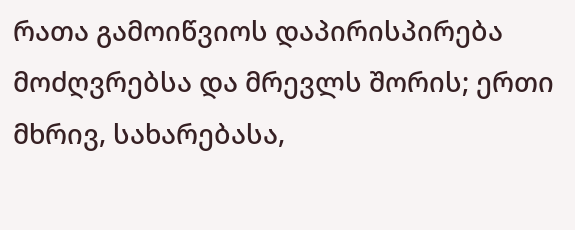რათა გამოიწვიოს დაპირისპირება მოძღვრებსა და მრევლს შორის; ერთი მხრივ, სახარებასა,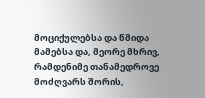მოციქულებსა და წმიდა მამებსა და, მეორე მხრივ, რამდენიმე თანამედროვე მოძღვარს შორის,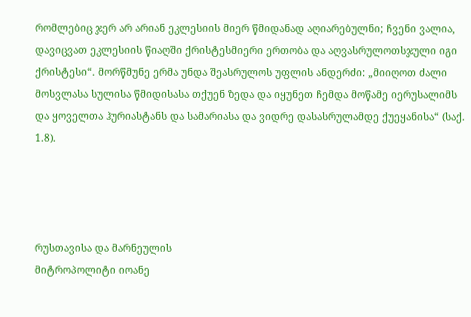რომლებიც ჯერ არ არიან ეკლესიის მიერ წმიდანად აღიარებულნი; ჩვენი ვალია, დავიცვათ ეკლესიის წიაღში ქრისტესმიერი ერთობა და აღვასრულოთსჯული იგი ქრისტესი“. მორწმუნე ერმა უნდა შეასრულოს უფლის ანდერძი: „მიიღოთ ძალი მოსვლასა სულისა წმიდისასა თქუენ ზედა და იყუნეთ ჩემდა მოწამე იერუსალიმს და ყოველთა ჰურიასტანს და სამარიასა და ვიდრე დასასრულამდე ქუეყანისა“ (საქ. 1.8).




რუსთავისა და მარნეულის
მიტროპოლიტი იოანე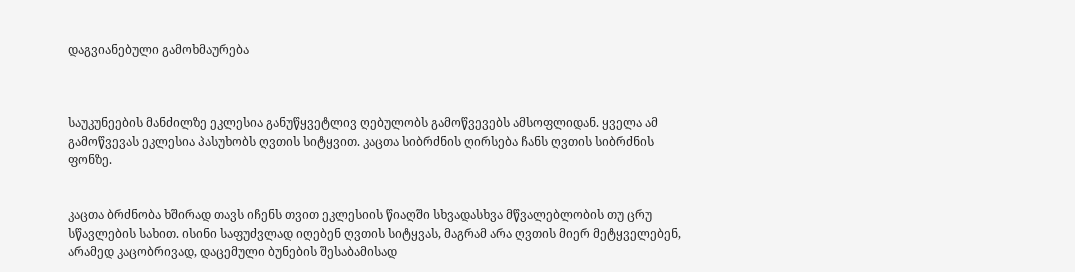დაგვიანებული გამოხმაურება



საუკუნეების მანძილზე ეკლესია განუწყვეტლივ ღებულობს გამოწვევებს ამსოფლიდან. ყველა ამ გამოწვევას ეკლესია პასუხობს ღვთის სიტყვით. კაცთა სიბრძნის ღირსება ჩანს ღვთის სიბრძნის ფონზე.


კაცთა ბრძნობა ხშირად თავს იჩენს თვით ეკლესიის წიაღში სხვადასხვა მწვალებლობის თუ ცრუ სწავლების სახით. ისინი საფუძვლად იღებენ ღვთის სიტყვას, მაგრამ არა ღვთის მიერ მეტყველებენ, არამედ კაცობრივად, დაცემული ბუნების შესაბამისად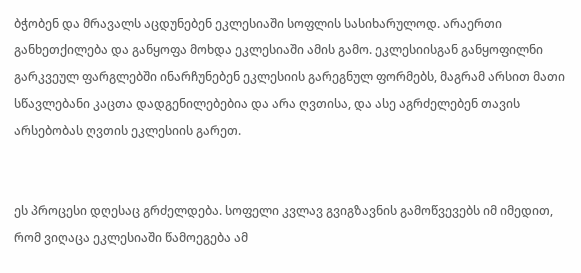ბჭობენ და მრავალს აცდუნებენ ეკლესიაში სოფლის სასიხარულოდ. არაერთი განხეთქილება და განყოფა მოხდა ეკლესიაში ამის გამო. ეკლესიისგან განყოფილნი გარკვეულ ფარგლებში ინარჩუნებენ ეკლესიის გარეგნულ ფორმებს, მაგრამ არსით მათი სწავლებანი კაცთა დადგენილებებია და არა ღვთისა, და ასე აგრძელებენ თავის არსებობას ღვთის ეკლესიის გარეთ.


ეს პროცესი დღესაც გრძელდება. სოფელი კვლავ გვიგზავნის გამოწვევებს იმ იმედით, რომ ვიღაცა ეკლესიაში წამოეგება ამ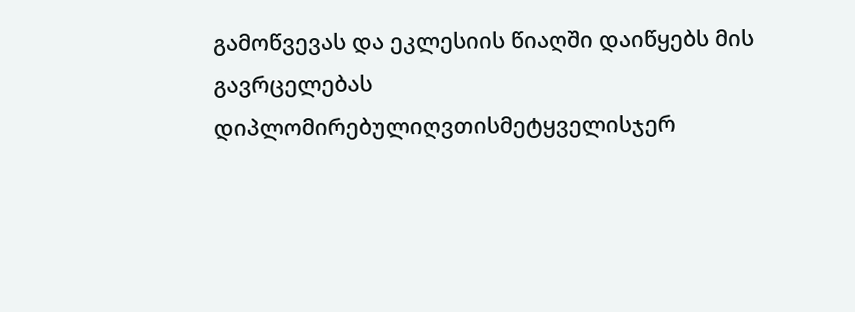გამოწვევას და ეკლესიის წიაღში დაიწყებს მის გავრცელებას დიპლომირებულიღვთისმეტყველისჯერ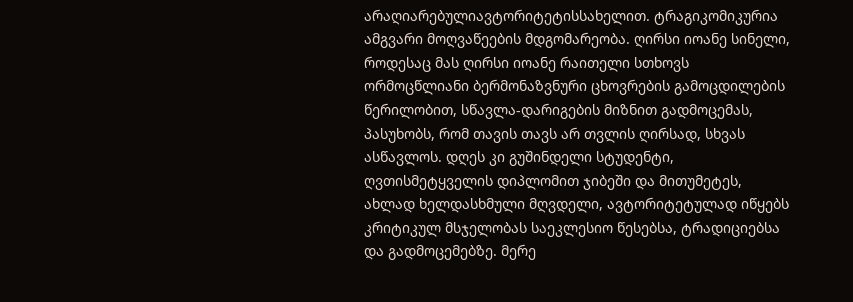არაღიარებულიავტორიტეტისსახელით. ტრაგიკომიკურია ამგვარი მოღვაწეების მდგომარეობა. ღირსი იოანე სინელი, როდესაც მას ღირსი იოანე რაითელი სთხოვს ორმოცწლიანი ბერმონაზვნური ცხოვრების გამოცდილების წერილობით, სწავლა-დარიგების მიზნით გადმოცემას, პასუხობს, რომ თავის თავს არ თვლის ღირსად, სხვას ასწავლოს. დღეს კი გუშინდელი სტუდენტი, ღვთისმეტყველის დიპლომით ჯიბეში და მითუმეტეს, ახლად ხელდასხმული მღვდელი, ავტორიტეტულად იწყებს კრიტიკულ მსჯელობას საეკლესიო წესებსა, ტრადიციებსა და გადმოცემებზე. მერე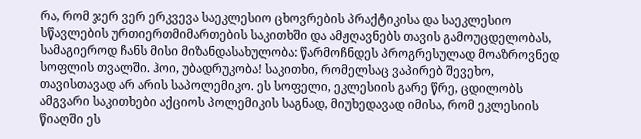რა, რომ ჯერ ვერ ერკვევა საეკლესიო ცხოვრების პრაქტიკისა და საეკლესიო სწავლების ურთიერთმიმართების საკითხში და ამჟღავნებს თავის გამოუცდელობას, სამაგიეროდ ჩანს მისი მიზანდასახულობა: წარმოჩნდეს პროგრესულად მოაზროვნედ სოფლის თვალში. ჰოი, უბადრუკობა! საკითხი, რომელსაც ვაპირებ შევეხო, თავისთავად არ არის საპოლემიკო. ეს სოფელი, ეკლესიის გარე წრე, ცდილობს ამგვარი საკითხები აქციოს პოლემიკის საგნად, მიუხედავად იმისა, რომ ეკლესიის წიაღში ეს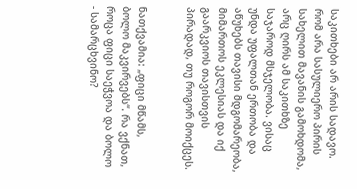საკითხები არ არის სადავო. რომ არა სასულიერო პირის სახელით მავანის გამოხდომა, არც ღირს ამ საკითხზე საჯაროდ მსჯელობა. ვისაც უნდა უფალთან ერთობა და აწუხებს თავისი მდგომარეობა, მიმართოს ეკლესიას და იქ გაარკვიოს თავისთვის პირადად, თუ როგორ მოიქცეს.


ნათქვამია: „ფიცი მწამს, ბოლო მაკვირვებს“. რა ვქნათ, როცა ფიცი საეჭვოა და ბოლო - სამარცხვინო?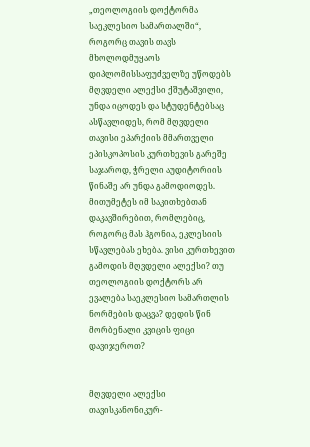„თეოლოგიის დოქტორმა საეკლესიო სამართალში“, როგორც თავის თავს მხოლოდმუყაოს დიპლომისსაფუძველზე უწოდებს მღვდელი ალექსი ქშუტაშვილი, უნდა იცოდეს და სტუდენტებსაც ასწავლიდეს, რომ მღვდელი თავისი ეპარქიის მმართველი ეპისკოპოსის კურთხევის გარეშე საჯაროდ, ჭრელი აუდიტორიის წინაშე არ უნდა გამოდიოდეს. მითუმეტეს იმ საკითხებთან დაკავშირებით, რომლებიც, როგორც მას ჰგონია, ეკლესიის სწავლებას ეხება. ვისი კურთხევით გამოდის მღვდელი ალექსი? თუ თეოლოგიის დოქტორს არ ევალება საეკლესიო სამართლის ნორმების დაცვა? დედის წინ მორბენალი კვიცის ფიცი დავიჯეროთ?


მღვდელი ალექსი თავისკანონიკურ-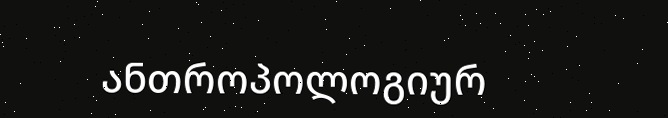ანთროპოლოგიურ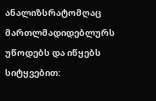ანალიზსრატომღაც მართლმადიდებლურს უწოდებს და იწყებს სიტყვებით: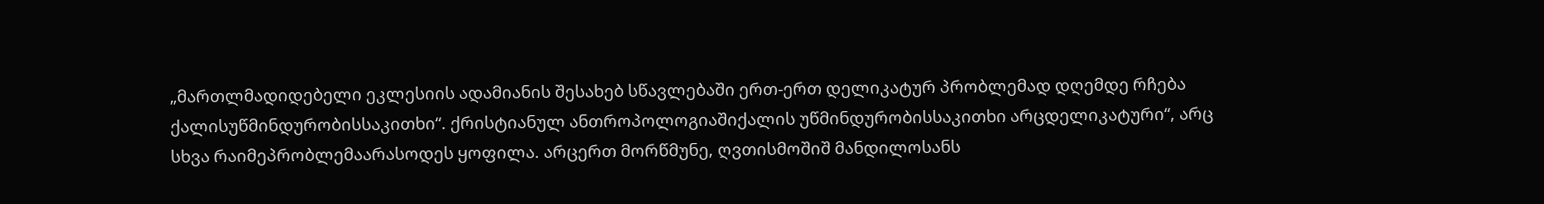„მართლმადიდებელი ეკლესიის ადამიანის შესახებ სწავლებაში ერთ-ერთ დელიკატურ პრობლემად დღემდე რჩება ქალისუწმინდურობისსაკითხი“. ქრისტიანულ ანთროპოლოგიაშიქალის უწმინდურობისსაკითხი არცდელიკატური“, არც სხვა რაიმეპრობლემაარასოდეს ყოფილა. არცერთ მორწმუნე, ღვთისმოშიშ მანდილოსანს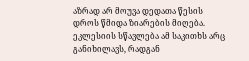აზრად არ მოუვა დედათა წესის დროს წმიდა ზიარების მიღება. ეკლესიის სწავლება ამ საკითხს არც განიხილავს, რადგან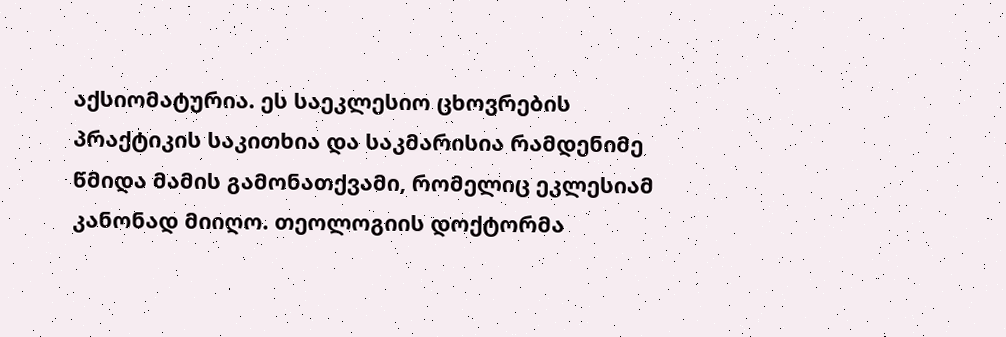აქსიომატურია. ეს საეკლესიო ცხოვრების პრაქტიკის საკითხია და საკმარისია რამდენიმე წმიდა მამის გამონათქვამი, რომელიც ეკლესიამ კანონად მიიღო. თეოლოგიის დოქტორმა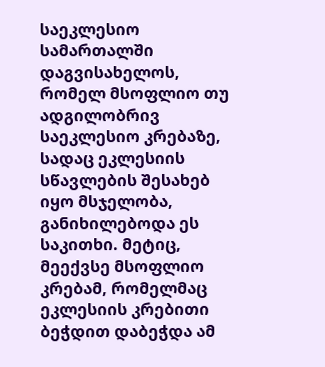საეკლესიო სამართალში დაგვისახელოს, რომელ მსოფლიო თუ ადგილობრივ საეკლესიო კრებაზე, სადაც ეკლესიის სწავლების შესახებ იყო მსჯელობა, განიხილებოდა ეს საკითხი. მეტიც, მეექვსე მსოფლიო კრებამ, რომელმაც ეკლესიის კრებითი ბეჭდით დაბეჭდა ამ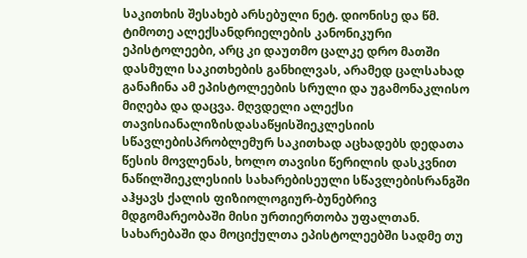საკითხის შესახებ არსებული ნეტ. დიონისე და წმ. ტიმოთე ალექსანდრიელების კანონიკური ეპისტოლეები, არც კი დაუთმო ცალკე დრო მათში დასმული საკითხების განხილვას, არამედ ცალსახად განაჩინა ამ ეპისტოლეების სრული და უგამონაკლისო მიღება და დაცვა. მღვდელი ალექსი თავისიანალიზისდასაწყისშიეკლესიის სწავლებისპრობლემურ საკითხად აცხადებს დედათა წესის მოვლენას, ხოლო თავისი წერილის დასკვნით ნაწილშიეკლესიის სახარებისეული სწავლებისრანგში აჰყავს ქალის ფიზიოლოგიურ-ბუნებრივ მდგომარეობაში მისი ურთიერთობა უფალთან. სახარებაში და მოციქულთა ეპისტოლეებში სადმე თუ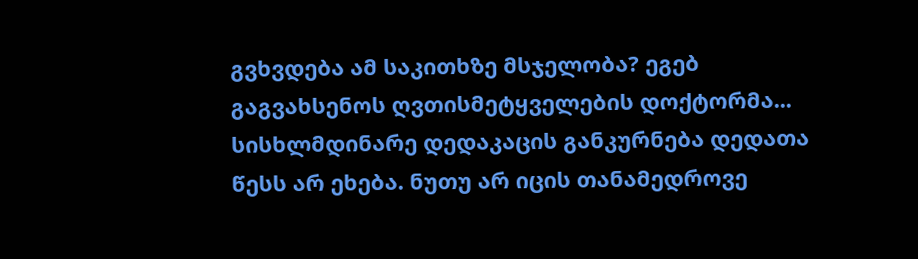გვხვდება ამ საკითხზე მსჯელობა? ეგებ გაგვახსენოს ღვთისმეტყველების დოქტორმა... სისხლმდინარე დედაკაცის განკურნება დედათა წესს არ ეხება. ნუთუ არ იცის თანამედროვე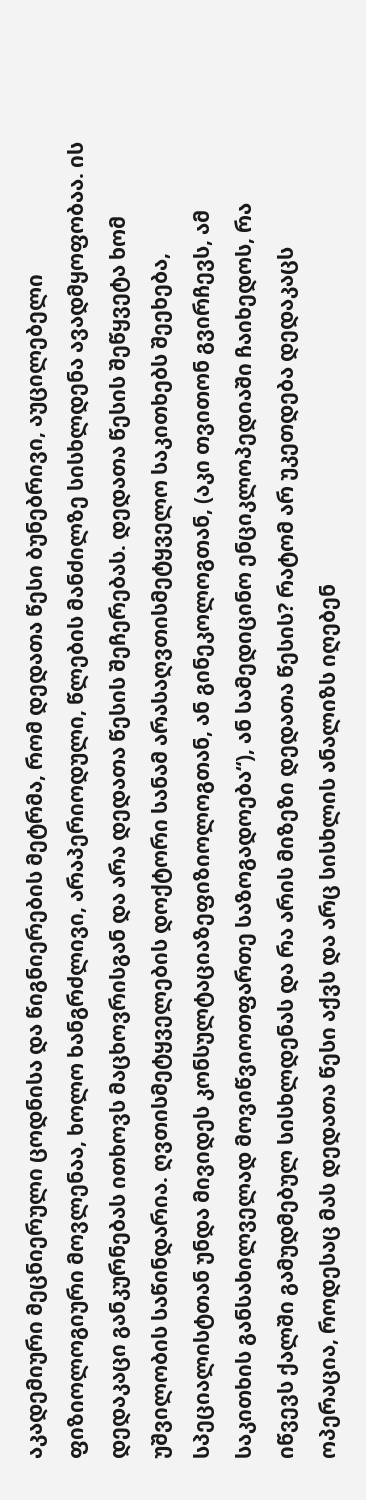აკადემიური მეცნიერული ცოდნისა და წიგნიერების მეტრმა, რომ დედათა წესი ბუნებრივი, აუცილებელი ფიზიოლოგიური მოვლენაა, ხოლო ხანგრძლივი, არაპერიოდული, წლების მანძილზე სისხლდენა ავადმყოფობაა. ის დედაკაცი განკურნებას ითხოვს მაცხოვრისგან და არა დედათა წესის შეჩერებას. დედათა წესის შეწყვეტა ხომ უშვილობის საწინდარია. ღვთისმეტყველების დოქტორი სანამ არასაღვთისმეტყველო საკითხებს შეეხება, სპეციალისტთან უნდა მივიდეს კონსულტაციაზეფიზიოლოგთან, ან გინეკოლოგთან, (აკი თვითონ გვირჩევს, ამ საკითხის განსახილველად მოვიწვიოთფართე საზოგადოება“), ან სამედიცინო ენციკლოპედიაში ჩაიხედოს, რა იწვევს ქალში გამუდმებულ სისხლდენას და რა არის მიზეზი დედათა წესის? რატომ არ უკეთდება დედაკაცს ოპერაცია, როდესაც მას დედათა წესი აქვს და არც სისხლის ანალიზს იღებენ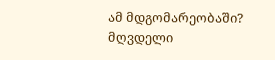ამ მდგომარეობაში? მღვდელი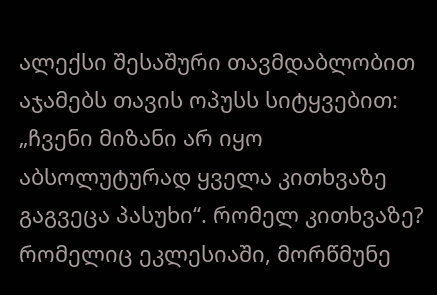ალექსი შესაშური თავმდაბლობით აჯამებს თავის ოპუსს სიტყვებით: „ჩვენი მიზანი არ იყო აბსოლუტურად ყველა კითხვაზე გაგვეცა პასუხი“. რომელ კითხვაზე? რომელიც ეკლესიაში, მორწმუნე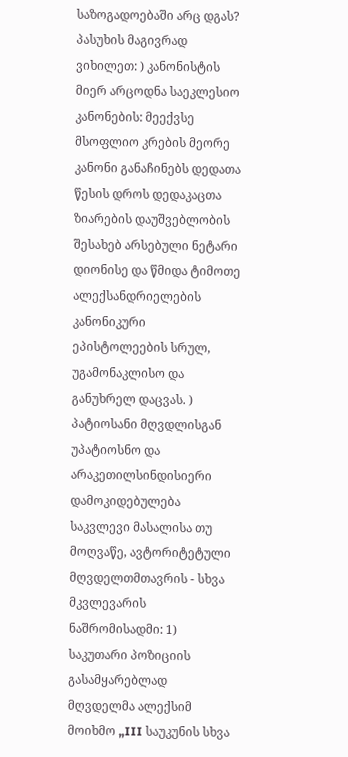საზოგადოებაში არც დგას? პასუხის მაგივრად ვიხილეთ: ) კანონისტის მიერ არცოდნა საეკლესიო კანონების: მეექვსე მსოფლიო კრების მეორე კანონი განაჩინებს დედათა წესის დროს დედაკაცთა ზიარების დაუშვებლობის შესახებ არსებული ნეტარი დიონისე და წმიდა ტიმოთე ალექსანდრიელების კანონიკური ეპისტოლეების სრულ, უგამონაკლისო და განუხრელ დაცვას. ) პატიოსანი მღვდლისგან უპატიოსნო და არაკეთილსინდისიერი დამოკიდებულება საკვლევი მასალისა თუ მოღვაწე, ავტორიტეტული მღვდელთმთავრის - სხვა მკვლევარის ნაშრომისადმი: 1) საკუთარი პოზიციის გასამყარებლად მღვდელმა ალექსიმ მოიხმო „III საუკუნის სხვა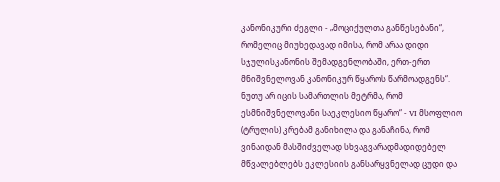კანონიკური ძეგლი - „მოციქულთა განწესებანი“, რომელიც მიუხედავად იმისა, რომ არაა დიდი სჯულისკანონის შემადგენლობაში, ერთ-ერთ მნიშვნელოვან კანონიკურ წყაროს წარმოადგენს“. ნუთუ არ იცის სამართლის მეტრმა, რომ ესმნიშვნელოვანი საეკლესიო წყარო“ - VI მსოფლიო (ტრულის) კრებამ განიხილა და განაჩინა, რომ ვინაიდან მასშიძველად სხვაგვარადმადიდებელ მწვალებლებს ეკლესიის განსარყვნელად ცუდი და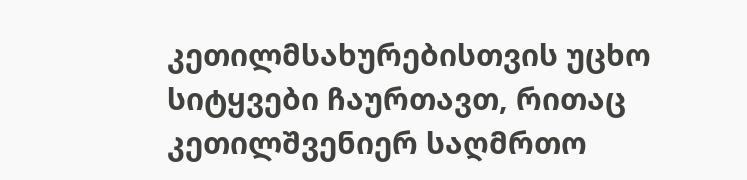კეთილმსახურებისთვის უცხო სიტყვები ჩაურთავთ, რითაც კეთილშვენიერ საღმრთო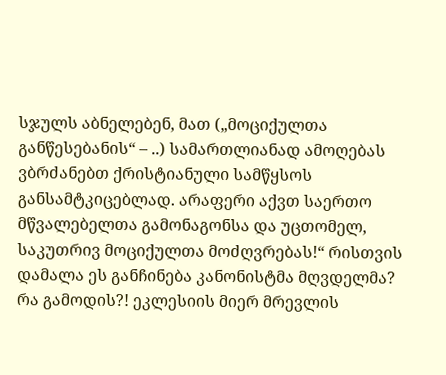სჯულს აბნელებენ, მათ („მოციქულთა განწესებანის“ – ..) სამართლიანად ამოღებას ვბრძანებთ ქრისტიანული სამწყსოს განსამტკიცებლად. არაფერი აქვთ საერთო მწვალებელთა გამონაგონსა და უცთომელ, საკუთრივ მოციქულთა მოძღვრებას!“ რისთვის დამალა ეს განჩინება კანონისტმა მღვდელმა? რა გამოდის?! ეკლესიის მიერ მრევლის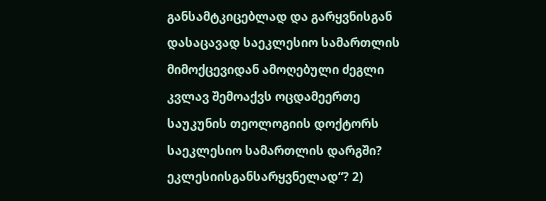განსამტკიცებლად და გარყვნისგან დასაცავად საეკლესიო სამართლის მიმოქცევიდან ამოღებული ძეგლი კვლავ შემოაქვს ოცდამეერთე საუკუნის თეოლოგიის დოქტორს საეკლესიო სამართლის დარგში? ეკლესიისგანსარყვნელად“? 2)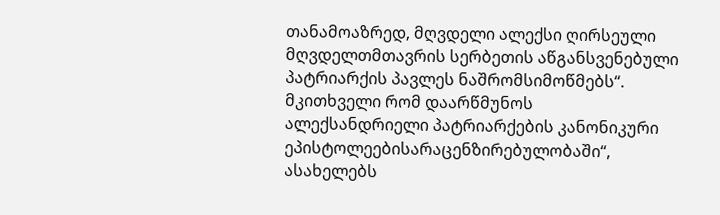თანამოაზრედ, მღვდელი ალექსი ღირსეული მღვდელთმთავრის სერბეთის აწგანსვენებული პატრიარქის პავლეს ნაშრომსიმოწმებს“. მკითხველი რომ დაარწმუნოს ალექსანდრიელი პატრიარქების კანონიკური ეპისტოლეებისარაცენზირებულობაში“, ასახელებს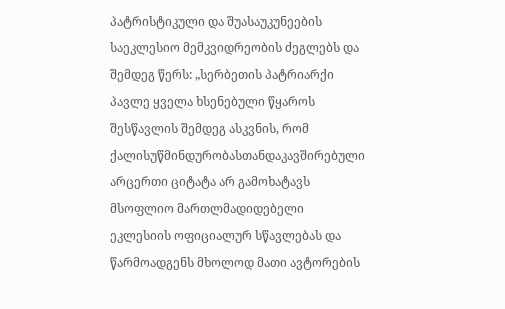პატრისტიკული და შუასაუკუნეების საეკლესიო მემკვიდრეობის ძეგლებს და შემდეგ წერს: „სერბეთის პატრიარქი პავლე ყველა ხსენებული წყაროს შესწავლის შემდეგ ასკვნის, რომ ქალისუწმინდურობასთანდაკავშირებული არცერთი ციტატა არ გამოხატავს მსოფლიო მართლმადიდებელი ეკლესიის ოფიციალურ სწავლებას და წარმოადგენს მხოლოდ მათი ავტორების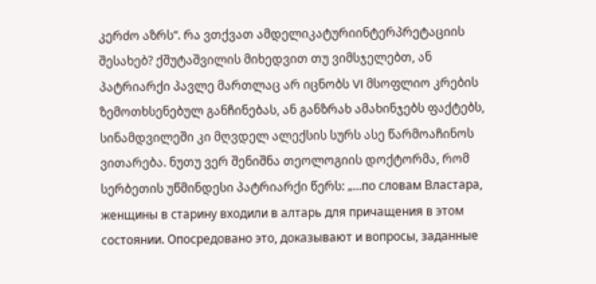კერძო აზრს“. რა ვთქვათ ამდელიკატურიინტერპრეტაციის შესახებ? ქშუტაშვილის მიხედვით თუ ვიმსჯელებთ, ან პატრიარქი პავლე მართლაც არ იცნობს VI მსოფლიო კრების ზემოთხსენებულ განჩინებას, ან განზრახ ამახინჯებს ფაქტებს, სინამდვილეში კი მღვდელ ალექსის სურს ასე წარმოაჩინოს ვითარება. ნუთუ ვერ შენიშნა თეოლოგიის დოქტორმა, რომ სერბეთის უწმინდესი პატრიარქი წერს: „...по словам Властара, женщины в старину входили в алтарь для причащения в этом состоянии. Опосредовано это, доказывают и вопросы, заданные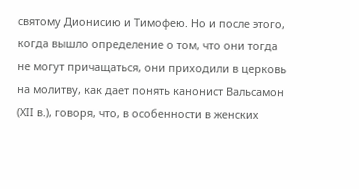святому Дионисию и Тимофею. Но и после этого, когда вышло определение о том, что они тогда не могут причащаться, они приходили в церковь на молитву, как дает понять канонист Вальсамон (ХII в.), говоря, что, в особенности в женских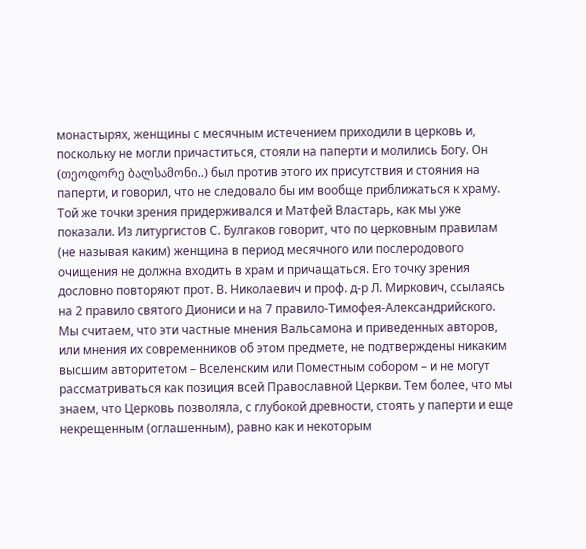монастырях, женщины с месячным истечением приходили в церковь и, поскольку не могли причаститься, стояли на паперти и молились Богу. Он (თეოდორე ბალსამონი..) был против этого их присутствия и стояния на паперти, и говорил, что не следовало бы им вообще приближаться к храму. Той же точки зрения придерживался и Матфей Властарь, как мы уже показали. Из литургистов С. Булгаков говорит, что по церковным правилам (не называя каким) женщина в период месячного или послеродового очищения не должна входить в храм и причащаться. Его точку зрения дословно повторяют прот. В. Николаевич и проф. д-р Л. Миркович, ссылаясь на 2 правило святого Диониси и на 7 правило-Тимофея-Александрийского. Мы считаем, что эти частные мнения Вальсамона и приведенных авторов, или мнения их современников об этом предмете, не подтверждены никаким высшим авторитетом – Вселенским или Поместным собором – и не могут рассматриваться как позиция всей Православной Церкви. Тем более, что мы знаем, что Церковь позволяла, с глубокой древности, стоять у паперти и еще некрещенным (оглашенным), равно как и некоторым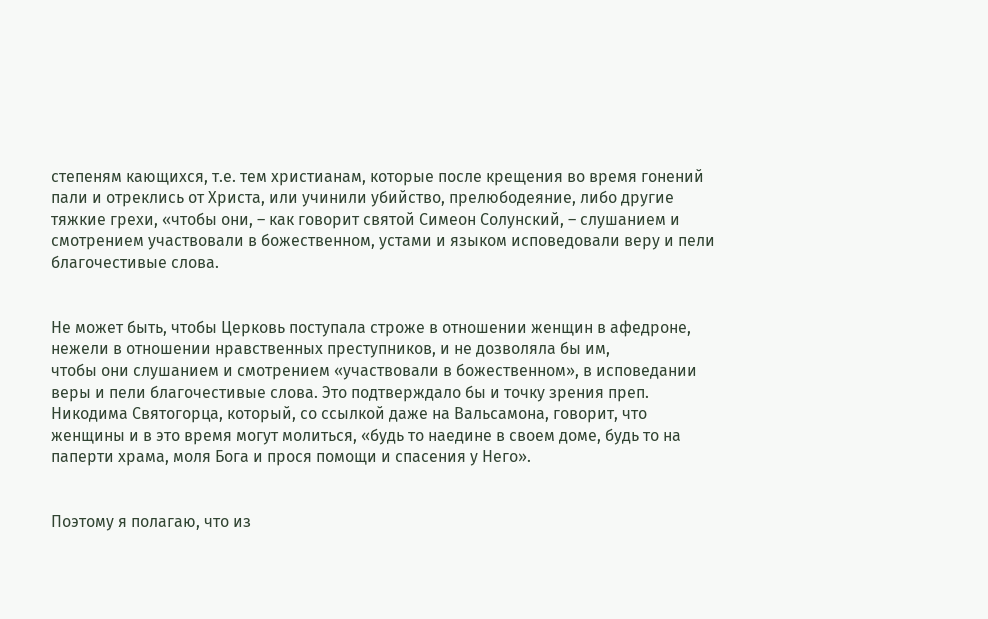степеням кающихся, т.е. тем христианам, которые после крещения во время гонений пали и отреклись от Христа, или учинили убийство, прелюбодеяние, либо другие тяжкие грехи, «чтобы они, – как говорит святой Симеон Солунский, – слушанием и смотрением участвовали в божественном, устами и языком исповедовали веру и пели благочестивые слова.


Не может быть, чтобы Церковь поступала строже в отношении женщин в афедроне, нежели в отношении нравственных преступников, и не дозволяла бы им,
чтобы они слушанием и смотрением «участвовали в божественном», в исповедании веры и пели благочестивые слова. Это подтверждало бы и точку зрения преп. Никодима Святогорца, который, со ссылкой даже на Вальсамона, говорит, что женщины и в это время могут молиться, «будь то наедине в своем доме, будь то на паперти храма, моля Бога и прося помощи и спасения у Него».


Поэтому я полагаю, что из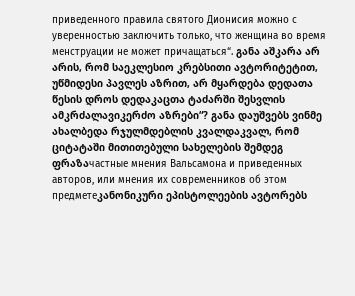приведенного правила святого Дионисия можно с уверенностью заключить только, что женщина во время менструации не может причащаться“. განა აშკარა არ არის, რომ საეკლესიო კრებსითი ავტორიტეტით, უწმიდესი პავლეს აზრით, არ მყარდება დედათა წესის დროს დედაკაცთა ტაძარში შესვლის ამკრძალავიკერძო აზრები“? განა დაუშვებს ვინმე ახალბედა რჯულმდებლის კვალდაკვალ, რომ ციტატაში მითითებული სახელების შემდეგ ფრაზაчастные мнения Вальсамона и приведенных авторов, или мнения их современников об этом предметеკანონიკური ეპისტოლეების ავტორებს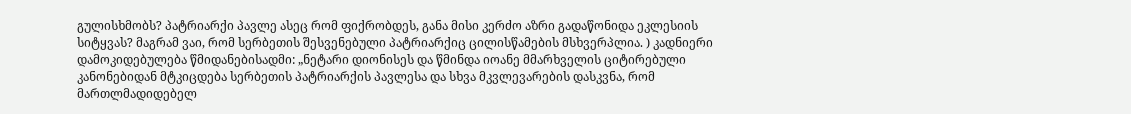გულისხმობს? პატრიარქი პავლე ასეც რომ ფიქრობდეს, განა მისი კერძო აზრი გადაწონიდა ეკლესიის სიტყვას? მაგრამ ვაი, რომ სერბეთის შესვენებული პატრიარქიც ცილისწამების მსხვერპლია. ) კადნიერი დამოკიდებულება წმიდანებისადმი: „ნეტარი დიონისეს და წმინდა იოანე მმარხველის ციტირებული კანონებიდან მტკიცდება სერბეთის პატრიარქის პავლესა და სხვა მკვლევარების დასკვნა, რომ მართლმადიდებელ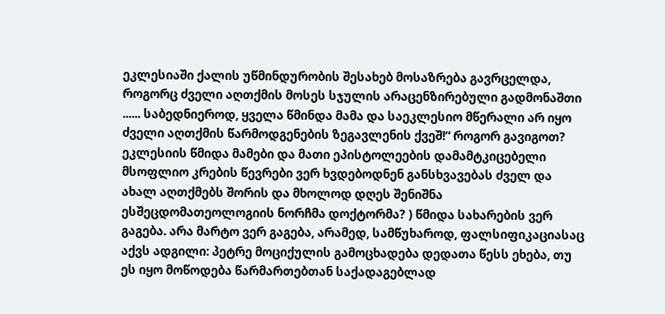ეკლესიაში ქალის უწმინდურობის შესახებ მოსაზრება გავრცელდა, როგორც ძველი აღთქმის მოსეს სჯულის არაცენზირებული გადმონაშთი ...... საბედნიეროდ, ყველა წმინდა მამა და საეკლესიო მწერალი არ იყო ძველი აღთქმის წარმოდგენების ზეგავლენის ქვეშ!“ როგორ გავიგოთ? ეკლესიის წმიდა მამები და მათი ეპისტოლეების დამამტკიცებელი მსოფლიო კრების წევრები ვერ ხვდებოდნენ განსხვავებას ძველ და ახალ აღთქმებს შორის და მხოლოდ დღეს შენიშნა ესშეცდომათეოლოგიის ნორჩმა დოქტორმა? ) წმიდა სახარების ვერ გაგება. არა მარტო ვერ გაგება, არამედ, სამწუხაროდ, ფალსიფიკაციასაც აქვს ადგილი: პეტრე მოციქულის გამოცხადება დედათა წესს ეხება, თუ ეს იყო მოწოდება წარმართებთან საქადაგებლად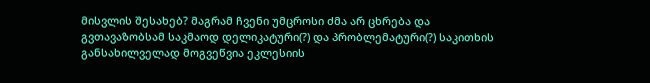მისვლის შესახებ? მაგრამ ჩვენი უმცროსი ძმა არ ცხრება და გვთავაზობსამ საკმაოდ დელიკატური(?) და პრობლემატური(?) საკითხის განსახილველად მოგვეწვია ეკლესიის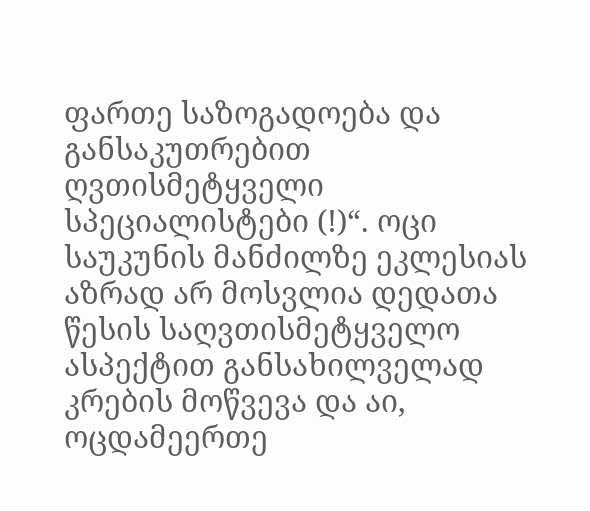ფართე საზოგადოება და განსაკუთრებით ღვთისმეტყველი სპეციალისტები (!)“. ოცი საუკუნის მანძილზე ეკლესიას აზრად არ მოსვლია დედათა წესის საღვთისმეტყველო ასპექტით განსახილველად კრების მოწვევა და აი, ოცდამეერთე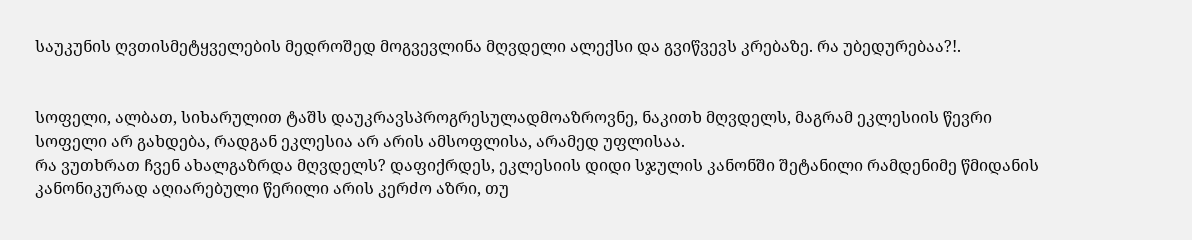საუკუნის ღვთისმეტყველების მედროშედ მოგვევლინა მღვდელი ალექსი და გვიწვევს კრებაზე. რა უბედურებაა?!.


სოფელი, ალბათ, სიხარულით ტაშს დაუკრავსპროგრესულადმოაზროვნე, ნაკითხ მღვდელს, მაგრამ ეკლესიის წევრი სოფელი არ გახდება, რადგან ეკლესია არ არის ამსოფლისა, არამედ უფლისაა.
რა ვუთხრათ ჩვენ ახალგაზრდა მღვდელს? დაფიქრდეს, ეკლესიის დიდი სჯულის კანონში შეტანილი რამდენიმე წმიდანის კანონიკურად აღიარებული წერილი არის კერძო აზრი, თუ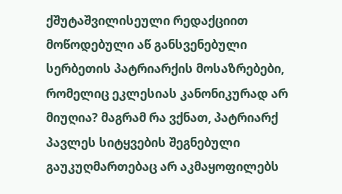ქშუტაშვილისეული რედაქციით მოწოდებული აწ განსვენებული სერბეთის პატრიარქის მოსაზრებები, რომელიც ეკლესიას კანონიკურად არ მიუღია? მაგრამ რა ვქნათ, პატრიარქ პავლეს სიტყვების შეგნებული გაუკუღმართებაც არ აკმაყოფილებს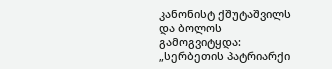კანონისტ ქშუტაშვილს და ბოლოს გამოგვიტყდა: „სერბეთის პატრიარქი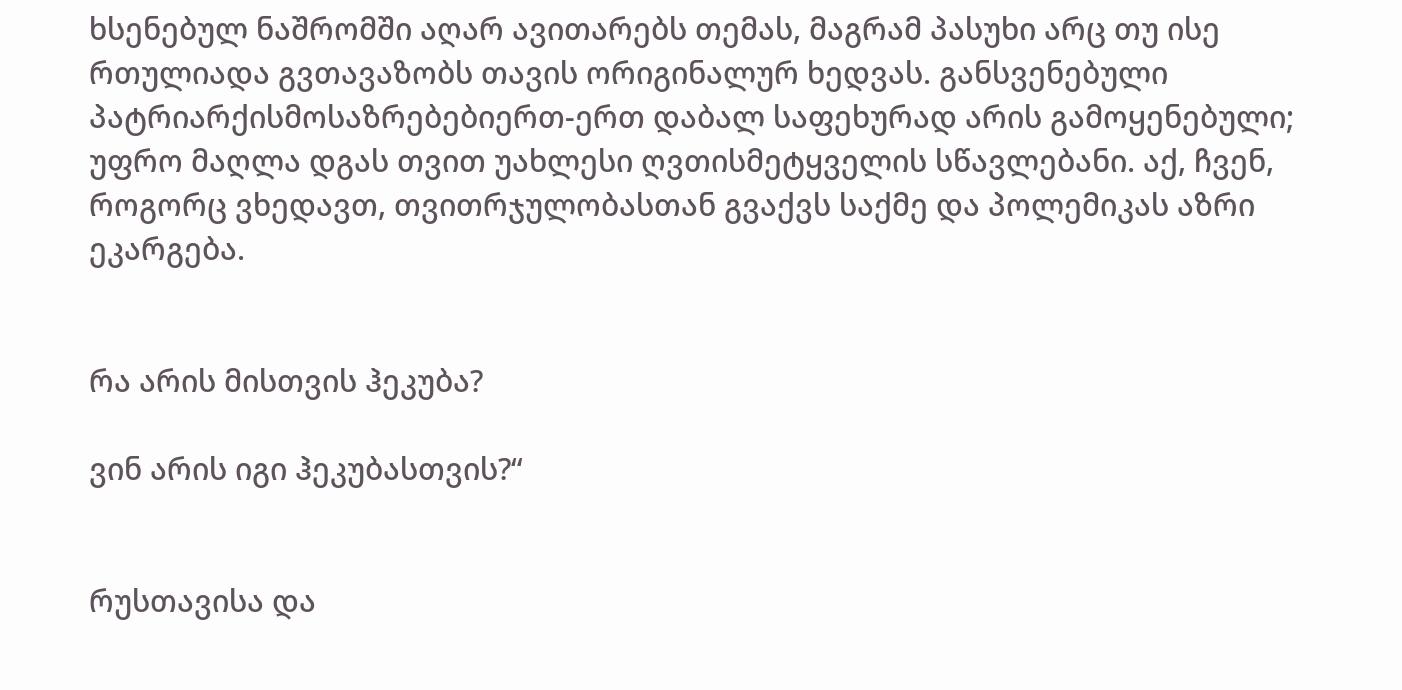ხსენებულ ნაშრომში აღარ ავითარებს თემას, მაგრამ პასუხი არც თუ ისე რთულიადა გვთავაზობს თავის ორიგინალურ ხედვას. განსვენებული პატრიარქისმოსაზრებებიერთ-ერთ დაბალ საფეხურად არის გამოყენებული; უფრო მაღლა დგას თვით უახლესი ღვთისმეტყველის სწავლებანი. აქ, ჩვენ, როგორც ვხედავთ, თვითრჯულობასთან გვაქვს საქმე და პოლემიკას აზრი ეკარგება.


რა არის მისთვის ჰეკუბა?

ვინ არის იგი ჰეკუბასთვის?“


რუსთავისა და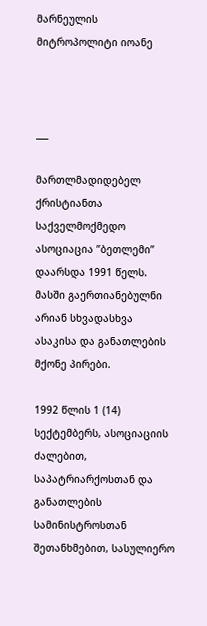მარნეულის
მიტროპოლიტი იოანე



___

მართლმადიდებელ ქრისტიანთა საქველმოქმედო ასოციაცია ”ბეთლემი” დაარსდა 1991 წელს. მასში გაერთიანებულნი არიან სხვადასხვა ასაკისა და განათლების მქონე პირები.

1992 წლის 1 (14) სექტემბერს, ასოციაციის ძალებით, საპატრიარქოსთან და განათლების სამინისტროსთან შეთანხმებით, სასულიერო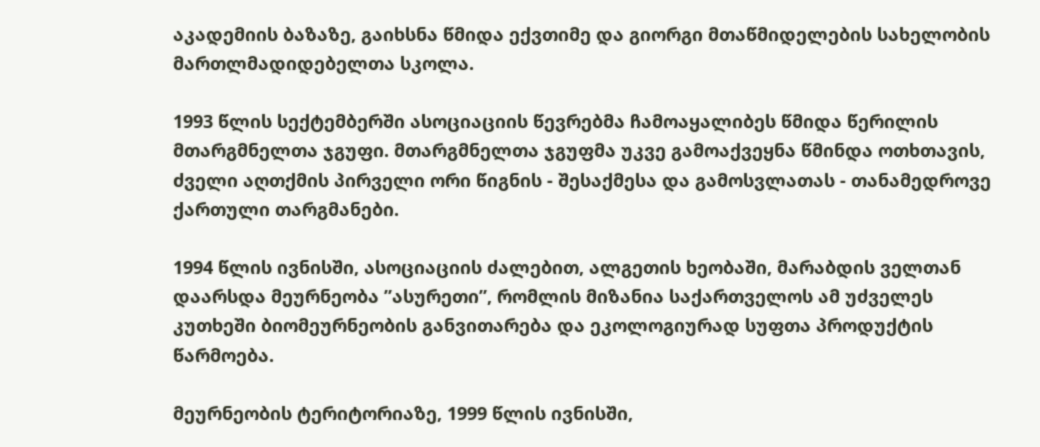აკადემიის ბაზაზე, გაიხსნა წმიდა ექვთიმე და გიორგი მთაწმიდელების სახელობის მართლმადიდებელთა სკოლა.

1993 წლის სექტემბერში ასოციაციის წევრებმა ჩამოაყალიბეს წმიდა წერილის მთარგმნელთა ჯგუფი. მთარგმნელთა ჯგუფმა უკვე გამოაქვეყნა წმინდა ოთხთავის, ძველი აღთქმის პირველი ორი წიგნის - შესაქმესა და გამოსვლათას - თანამედროვე ქართული თარგმანები.

1994 წლის ივნისში, ასოციაციის ძალებით, ალგეთის ხეობაში, მარაბდის ველთან დაარსდა მეურნეობა ”ასურეთი”, რომლის მიზანია საქართველოს ამ უძველეს კუთხეში ბიომეურნეობის განვითარება და ეკოლოგიურად სუფთა პროდუქტის წარმოება.

მეურნეობის ტერიტორიაზე, 1999 წლის ივნისში,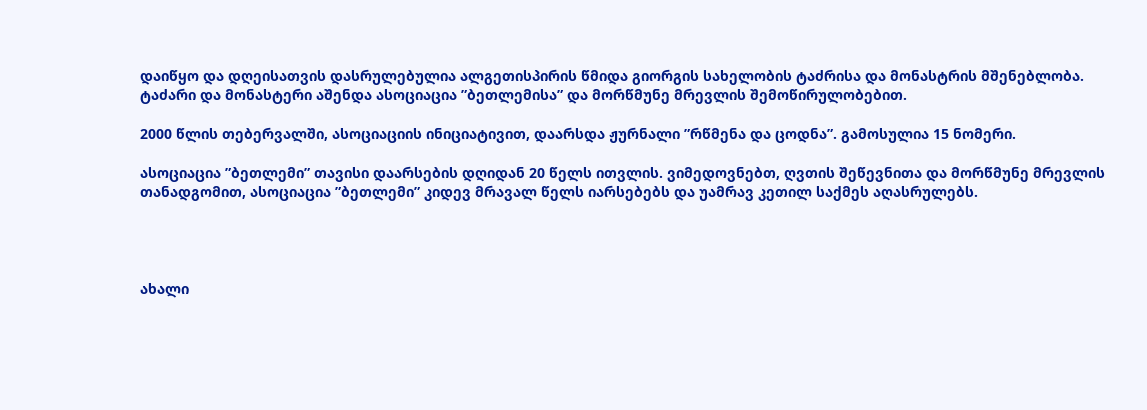დაიწყო და დღეისათვის დასრულებულია ალგეთისპირის წმიდა გიორგის სახელობის ტაძრისა და მონასტრის მშენებლობა. ტაძარი და მონასტერი აშენდა ასოციაცია ”ბეთლემისა” და მორწმუნე მრევლის შემოწირულობებით.

2000 წლის თებერვალში, ასოციაციის ინიციატივით, დაარსდა ჟურნალი ”რწმენა და ცოდნა”. გამოსულია 15 ნომერი.

ასოციაცია ”ბეთლემი” თავისი დაარსების დღიდან 20 წელს ითვლის. ვიმედოვნებთ, ღვთის შეწევნითა და მორწმუნე მრევლის თანადგომით, ასოციაცია ”ბეთლემი” კიდევ მრავალ წელს იარსებებს და უამრავ კეთილ საქმეს აღასრულებს.




ახალი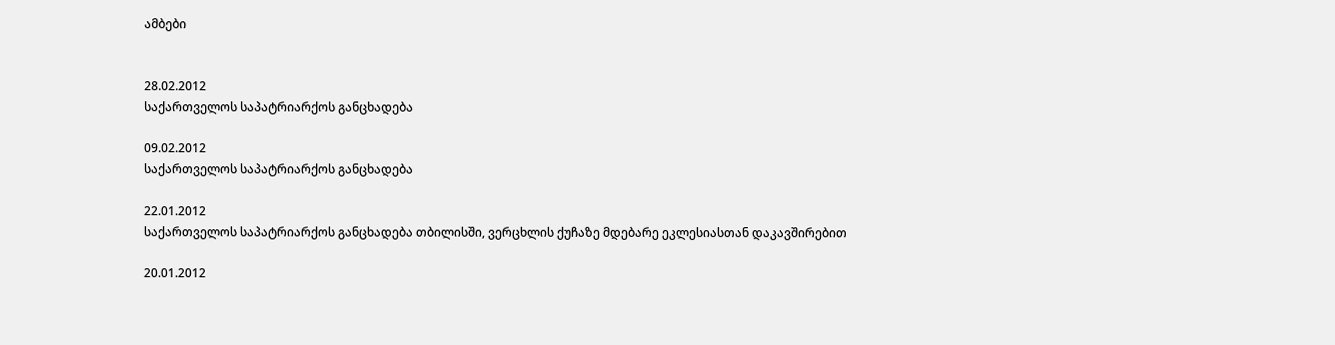ამბები


28.02.2012
საქართველოს საპატრიარქოს განცხადება

09.02.2012
საქართველოს საპატრიარქოს განცხადება

22.01.2012
საქართველოს საპატრიარქოს განცხადება თბილისში, ვერცხლის ქუჩაზე მდებარე ეკლესიასთან დაკავშირებით

20.01.2012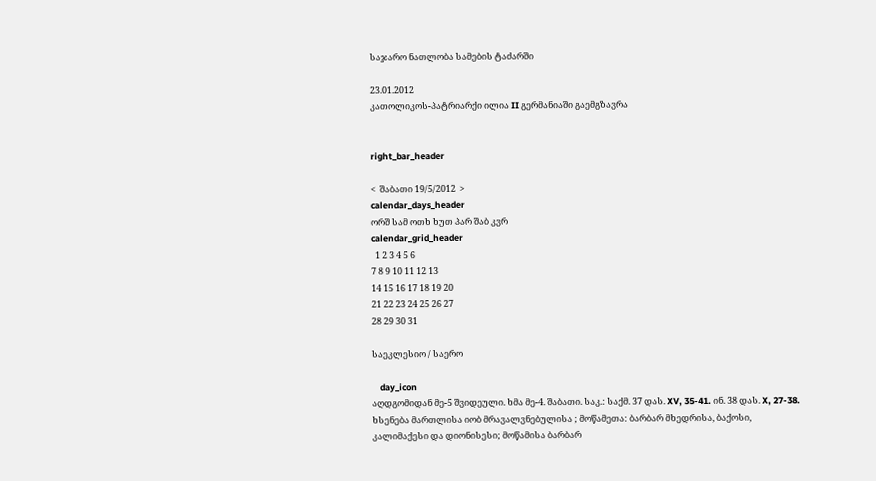საჯარო ნათლობა სამების ტაძარში

23.01.2012
კათოლიკოს-პატრიარქი ილია II გერმანიაში გაემგზავრა


right_bar_header

<  შაბათი 19/5/2012  >
calendar_days_header
ორშ სამ ოთხ ხუთ პარ შაბ კვრ
calendar_grid_header
  1 2 3 4 5 6
7 8 9 10 11 12 13
14 15 16 17 18 19 20
21 22 23 24 25 26 27
28 29 30 31

საეკლესიო / საერო

    day_icon
აღდგომიდან მე-5 შვიდეული. ხმა მე-4. შაბათი. საკ.: საქმ. 37 დას. XV, 35-41. ინ. 38 დას. X, 27-38.
ხსენება მართლისა იობ მრავალვნებულისა ; მოწამეთა: ბარბარ მხედრისა, ბაქოსი, კალიმაქესი და დიონისესი; მოწამისა ბარბარ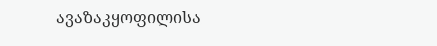ავაზაკყოფილისა